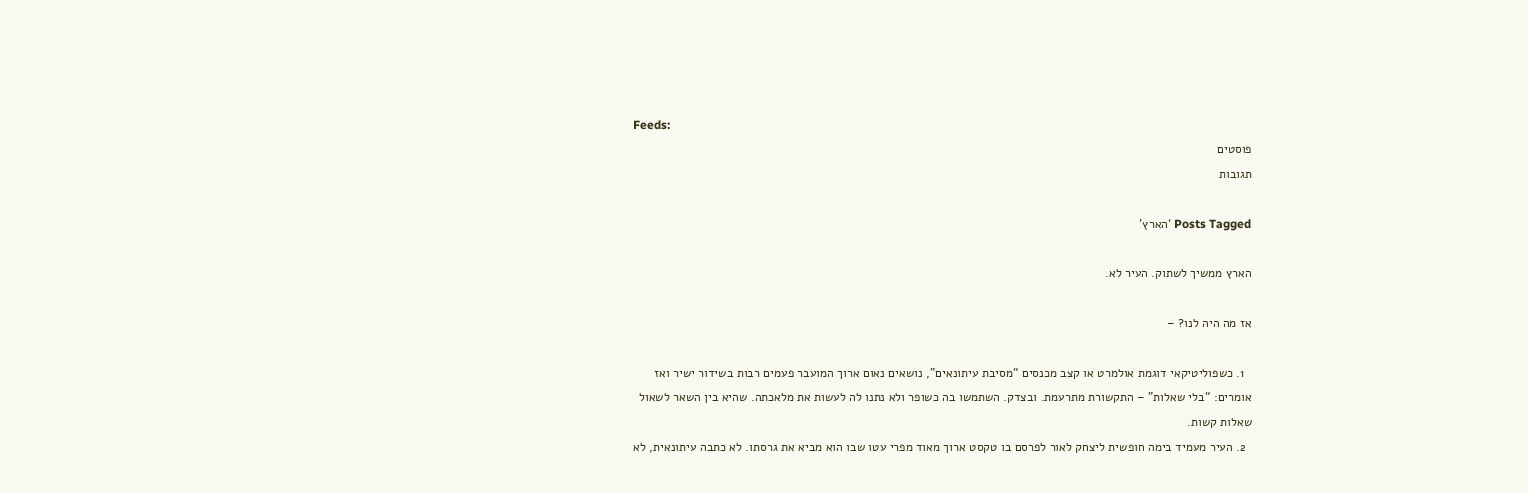Feeds:
פוסטים
תגובות

Posts Tagged ‘הארץ’

הארץ ממשיך לשתוק. העיר לא.

אז מה היה לנו? –

  1. כשפוליטיקאי דוגמת אולמרט או קצב מכנסים “מסיבת עיתונאים”, נושאים נאום ארוך המועבר פעמים רבות בשידור ישיר ואז אומרים: “בלי שאלות” – התקשורת מתרעמת. ובצדק. השתמשו בה כשופר ולא נתנו לה לעשות את מלאכתה. שהיא בין השאר לשאול שאלות קשות.
  2. העיר מעמיד בימה חופשית ליצחק לאור לפרסם בו טקסט ארוך מאוד מפרי עטו שבו הוא מביא את גרסתו. לא כתבה עיתונאית, לא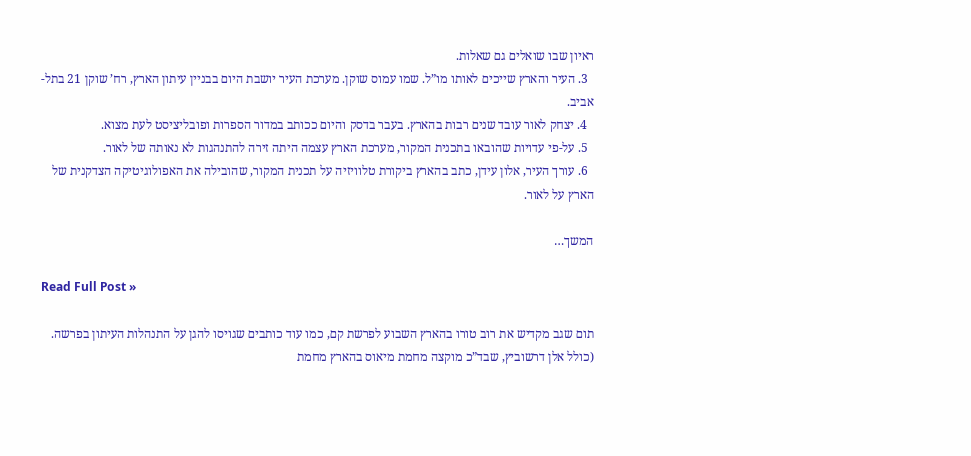ראיון שבו שואלים גם שאלות.
  3. העיר והארץ שייכים לאותו מו”ל. שמו עמוס שוקן. מערכת העיר יושבת היום בבניין עיתון הארץ, רח’ שוקן 21 בתל-אביב.
  4. יצחק לאור עובד שנים רבות בהארץ. בעבר בדסק והיום ככותב במדור הספרות ופובליציסט לעת מצוא.
  5. על-פי עדויות שהובאו בתכנית המקור, מערכת הארץ עצמה היתה זירה להתנהגות לא נאותה של לאור.
  6. עורך העיר, אלון עידן, כתב בהארץ ביקורת טלוויזיה על תכנית המקור, שהובילה את האפולוגיטיקה הצדקנית של הארץ על לאור.

המשך…

Read Full Post »

תום שגב מקדיש את רוב טורו בהארץ השבוע לפרשת קם, כמו עוד כותבים שגויסו להגן על התנהלות העיתון בפרשה. (כולל אלן דרשוביץ, שבד”כ מוקצה מחמת מיאוס בהארץ מחמת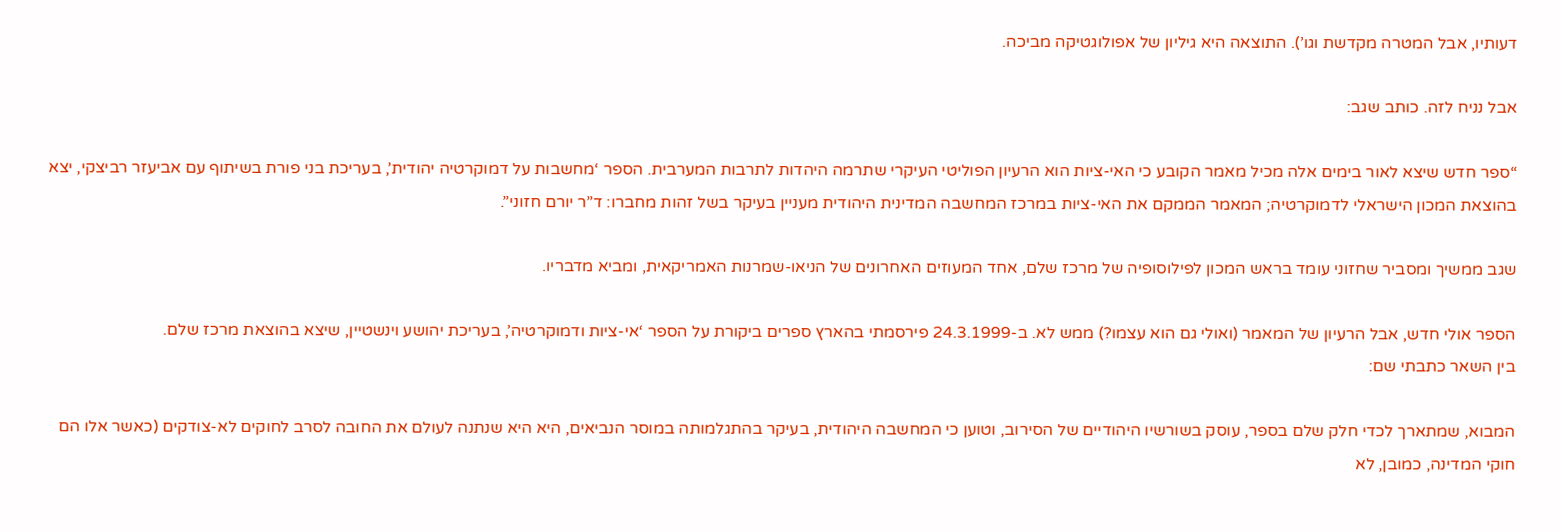דעותיו, אבל המטרה מקדשת וגו’). התוצאה היא גיליון של אפולוגטיקה מביכה.

אבל נניח לזה. כותב שגב:

“ספר חדש שיצא לאור בימים אלה מכיל מאמר הקובע כי האי-ציות הוא הרעיון הפוליטי העיקרי שתרמה היהדות לתרבות המערבית. הספר ‘מחשבות על דמוקרטיה יהודית’, בעריכת בני פורת בשיתוף עם אביעזר רביצקי, יצא בהוצאת המכון הישראלי לדמוקרטיה; המאמר הממקם את האי-ציות במרכז המחשבה המדינית היהודית מעניין בעיקר בשל זהות מחברו: ד”ר יורם חזוני”.

שגב ממשיך ומסביר שחזוני עומד בראש המכון לפילוסופיה של מרכז שלם, אחד המעוזים האחרונים של הניאו-שמרנות האמריקאית, ומביא מדבריו.

הספר אולי חדש, אבל הרעיון של המאמר (ואולי גם הוא עצמו?) ממש לא. ב-24.3.1999 פירסמתי בהארץ ספרים ביקורת על הספר ‘אי-ציות ודמוקרטיה’, בעריכת יהושע וינשטיין, שיצא בהוצאת מרכז שלם.
בין השאר כתבתי שם:

המבוא, שמתארך לכדי חלק שלם בספר, עוסק בשורשיו היהודיים של הסירוב, וטוען כי המחשבה היהודית, בעיקר בהתגלמותה במוסר הנביאים, היא היא שנתנה לעולם את החובה לסרב לחוקים לא-צודקים (כאשר אלו הם חוקי המדינה, כמובן, לא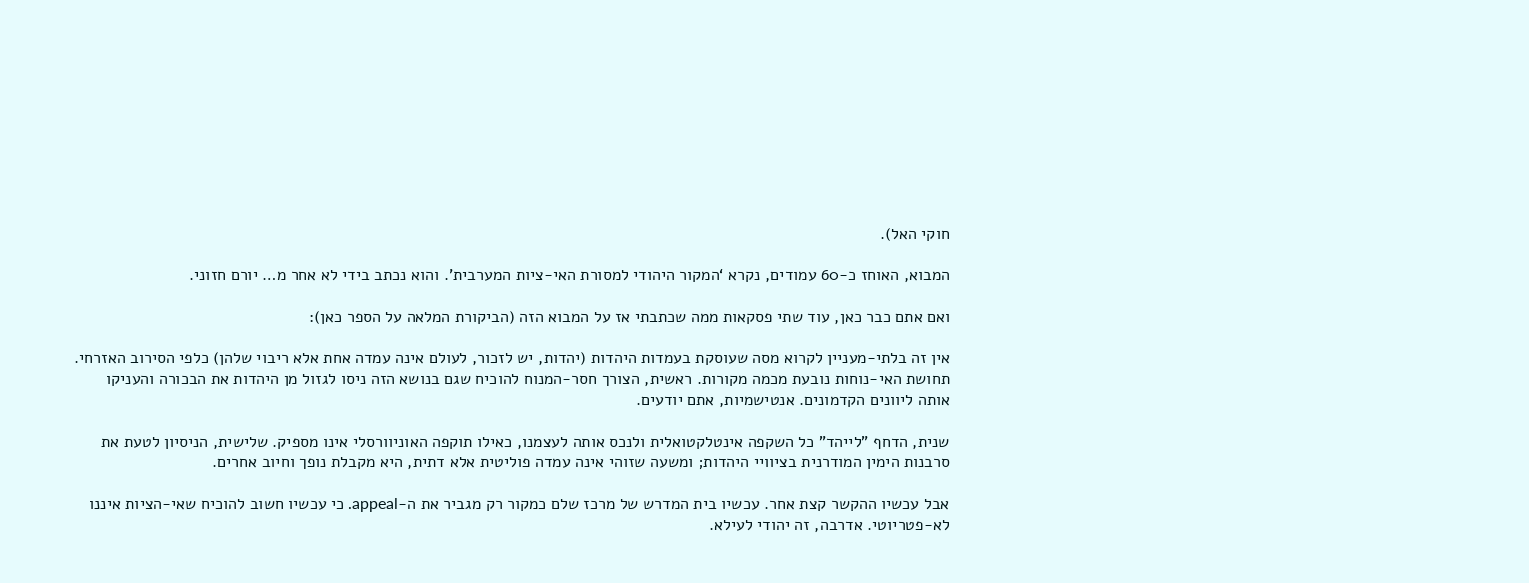חוקי האל).

המבוא, האוחז כ-60 עמודים, נקרא ‘המקור היהודי למסורת האי-ציות המערבית’. והוא נכתב בידי לא אחר מ… יורם חזוני.

ואם אתם כבר כאן, עוד שתי פסקאות ממה שכתבתי אז על המבוא הזה (הביקורת המלאה על הספר כאן):

אין זה בלתי-מעניין לקרוא מסה שעוסקת בעמדות היהדות (יהדות, יש לזכור, לעולם אינה עמדה אחת אלא ריבוי שלהן) כלפי הסירוב האזרחי. תחושת האי-נוחות נובעת מכמה מקורות. ראשית, הצורך חסר-המנוח להוכיח שגם בנושא הזה ניסו לגזול מן היהדות את הבכורה והעניקו אותה ליוונים הקדמונים. אנטישמיות, אתם יודעים.

שנית, הדחף "לייהד" כל השקפה אינטלקטואלית ולנכס אותה לעצמנו, כאילו תוקפה האוניוורסלי אינו מספיק. שלישית, הניסיון לטעת את סרבנות הימין המודרנית בציוויי היהדות; ומשעה שזוהי אינה עמדה פוליטית אלא דתית, היא מקבלת נופך וחיוב אחרים.

אבל עכשיו ההקשר קצת אחר. עכשיו בית המדרש של מרכז שלם כמקור רק מגביר את ה-appeal. כי עכשיו חשוב להוכיח שאי-הציות איננו לא-פטריוטי. אדרבה, זה יהודי לעילא.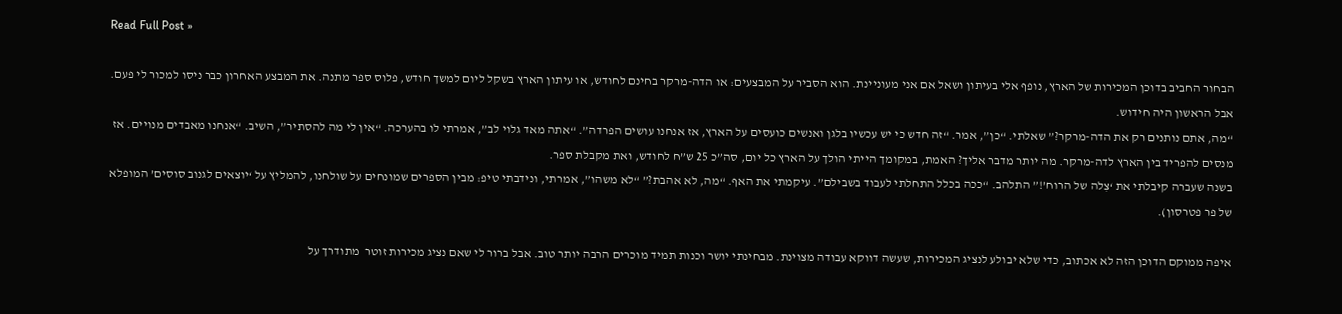Read Full Post »

הבחור החביב בדוכן המכירות של הארץ, נופף אלי בעיתון ושאל אם אני מעוניינת. הוא הסביר על המבצעים: או הדה-מרקר בחינם לחודש, או עיתון הארץ בשקל ליום למשך חודש, פלוס ספר מתנה. את המבצע האחרון כבר ניסו למכור לי פעם. אבל הראשון היה חידוש.
“מה, אתם נותנים רק את הדה-מרקר?” שאלתי. “כן”, אמר. “זה חדש כי יש עכשיו בלגן ואנשים כועסים על הארץ, אז אנחנו עושים הפרדה”. “אתה מאד גלוי לב”, אמרתי לו בהערכה. “אין לי מה להסתיר”, השיב. “אנחנו מאבדים מנויים. אז מנסים להפריד בין הארץ לדה-מרקר. מה יותר מדבר אליך? האמת, במקומך הייתי הולך על הארץ כל יום, סה”כ 25 ש”ח לחודש, ואת מקבלת ספר.
בשנה שעברה קיבלתי את ‘צִלה של הרוח’!” התלהב. “ככה בכלל התחלתי לעבוד בשבילם”. עיקמתי את האף. “מה, לא אהבת?” “לא משהו”, אמרתי, ונידבתי טיפ: מבין הספרים שמונחים על שולחנו, להמליץ על ‘יוצאים לגנוב סוסים’ המופלא של פר פטרסון).

איפה ממוקם הדוכן הזה לא אכתוב, כדי שלא יבולע לנציג המכירות, שעשה דווקא עבודה מצוינת. מבחינתי יושר וכנות תמיד מוכרים הרבה יותר טוב. אבל ברור לי שאם נציג מכירות זוטר  מתודרך על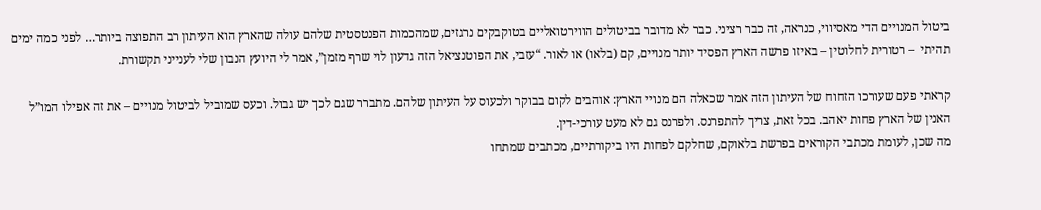ביטול המנויים הדי מאסיווי, כנראה, זה כבר רציני. כבר לא מדובר בביטולים הווירטואליים בטוקבקים נרגזים, שמהכמות הפנטסטית שלהם עולה שהארץ הוא העיתון רב התפוצה ביותר… לפני כמה ימים תהיתי  – רטורית לחלוטין – באיזו פרשה הארץ הפסיד יותר מנויים, קם (בלאו) או לאור. “עזבי, את הפוטנציאל הזה גדעון לוי שרף מזמן”, אמר לי היועץ הנבון שלי לענייני תקשורת.

קראתי פעם שעורכו הזחוח של העיתון הזה אמר שכאלה הם מנויי הארץ: אוהבים לקום בבוקר ולכעוס על העיתון שלהם. מתברר שגם לכך יש גבול. וכעס שמוביל לביטול מנויים – את זה אפילו המו”ל האנין של הארץ פחות יאהב. בכל זאת, צריך להתפרנס. ולפרנס גם לא מעט עורכי-דין.
מה שכן, לעומת מכתבי הקוראים בפרשת בלאוקם, שחלקם לפחות היו ביקורתיים, מכתבים שמתחו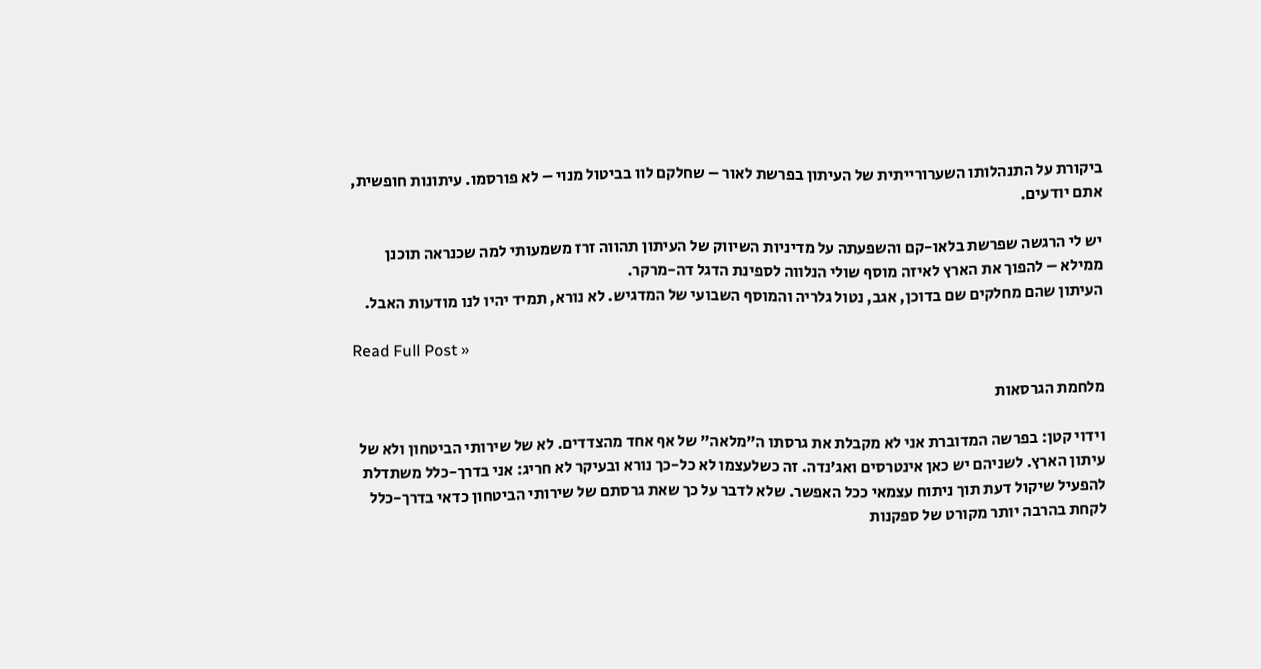ביקורת על התנהלותו השערורייתית של העיתון בפרשת לאור – שחלקם לוו בביטול מנוי – לא פורסמו. עיתונות חופשית, אתם יודעים.

יש לי הרגשה שפרשת בלאו-קם והשפעתה על מדיניות השיווק של העיתון תהווה זרז משמעותי למה שכנראה תוכנן ממילא – להפוך את הארץ לאיזה מוסף שולי הנלווה לספינת הדגל דה-מרקר.
העיתון שהם מחלקים שם בדוכן, אגב, נטול גלריה והמוסף השבועי של המדגיש. לא נורא, תמיד יהיו לנו מודעות האבל.

Read Full Post »

מלחמת הגרסאות

וידוי קטן: בפרשה המדוברת אני לא מקבלת את גרסתו ה”מלאה” של אף אחד מהצדדים. לא של שירותי הביטחון ולא של עיתון הארץ. לשניהם יש כאן אינטרסים ואג’נדה. זה כשלעצמו לא כל-כך נורא ובעיקר לא חריג: אני בדרך-כלל משתדלת להפעיל שיקול דעת תוך ניתוח עצמאי ככל האפשר. שלא לדבר על כך שאת גרסתם של שירותי הביטחון כדאי בדרך-כלל לקחת בהרבה יותר מקורט של ספקנות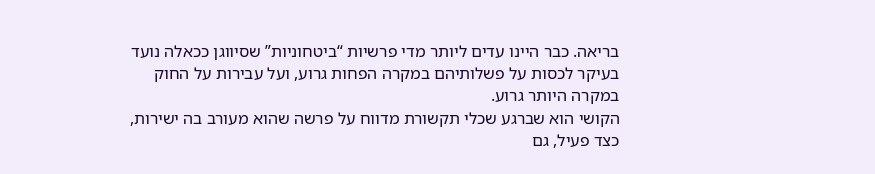בריאה. כבר היינו עדים ליותר מדי פרשיות “ביטחוניות” שסיווגן ככאלה נועד בעיקר לכסות על פשלותיהם במקרה הפחות גרוע, ועל עבירות על החוק במקרה היותר גרוע.
הקושי הוא שברגע שכלי תקשורת מדווח על פרשה שהוא מעורב בה ישירות, כצד פעיל, גם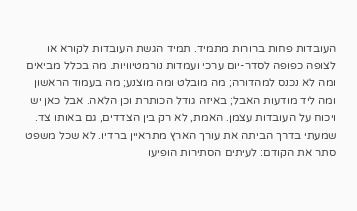העובדות פחות ברורות מתמיד. תמיד הגשת העובדות לקורא או לצופה כפופה לסדר-יום ערכי ועמדות נורמטיוויות. מה בכלל מביאים ומה לא נכנס למהדורה; מה מובלט ומה מוצנע; מה בעמוד הראשון ומה ליד מודעות האבל; באיזה גודל הכותרת וכן הלאה. אבל כאן יש ויכוח על העובדות עצמן. האמת, לא רק בין הצדדים, גם באותו צד. שמעתי בדרך הביתה את עורך הארץ מתראיין ברדיו. לא שכל משפט סתר את הקודם: לעיתים הסתירות הופיעו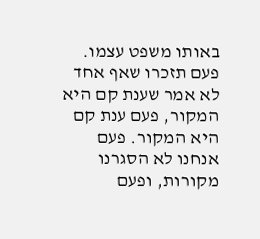באותו משפט עצמו.  פעם תזכרו שאף אחד לא אמר שענת קם היא המקור, פעם ענת קם היא המקור. פעם אנחנו לא הסגרנו מקורות, ופעם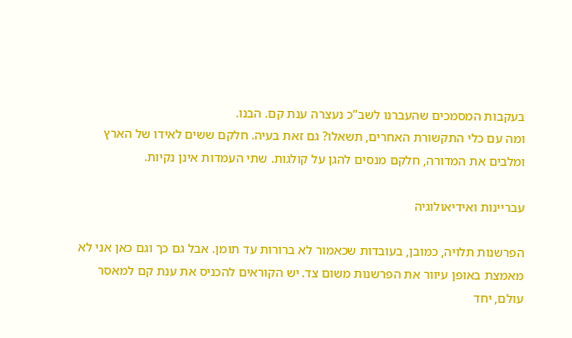בעקבות המסמכים שהעברנו לשב”כ נעצרה ענת קם. הבנו.
ומה עם כלי התקשורת האחרים, תשאלו? גם זאת בעיה. חלקם ששים לאידו של הארץ ומלבים את המדורה, חלקם מנסים להגן על קולגות. שתי העמדות אינן נקיות.

עבריינות ואידיאולוגיה

הפרשנות תלויה, כמובן, בעובדות שכאמור לא ברורות עד תומן. אבל גם כך וגם כאן אני לא מאמצת באופן עיוור את הפרשנות משום צד. יש הקוראים להכניס את ענת קם למאסר עולם, יחד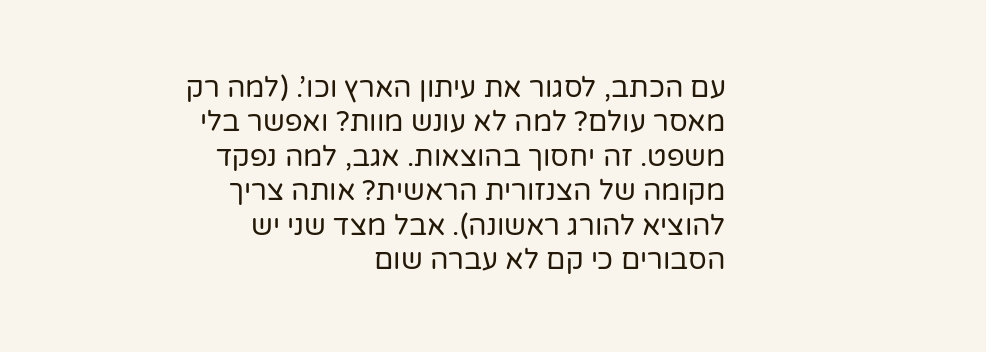עם הכתב, לסגור את עיתון הארץ וכו’. (למה רק מאסר עולם? למה לא עונש מוות? ואפשר בלי משפט. זה יחסוך בהוצאות. אגב, למה נפקד מקומה של הצנזורית הראשית? אותה צריך להוציא להורג ראשונה). אבל מצד שני יש הסבורים כי קם לא עברה שום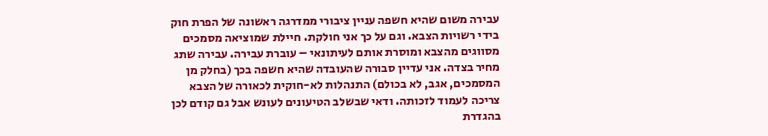עבירה משום שהיא חשפה עניין ציבורי ממדרגה ראשונה של הפרת חוק בידי רשויות הצבא. וגם על כך אני חולקת. חיילת שמוציאה מסמכים מסווגים מהצבא ומוסרת אותם לעיתונאי – עוברת עבירה. עבירה שתג מחיר בצדה. אני עדיין סבורה שהעובדה שהיא חשפה בכך (בחלק מן המסמכים, אגב, לא בכולם) התנהלות לא-חוקית לכאורה של הצבא צריכה לעמוד לזכותה. ודאי שבשלב הטיעונים לעונש אבל גם קודם לכן בהגדרת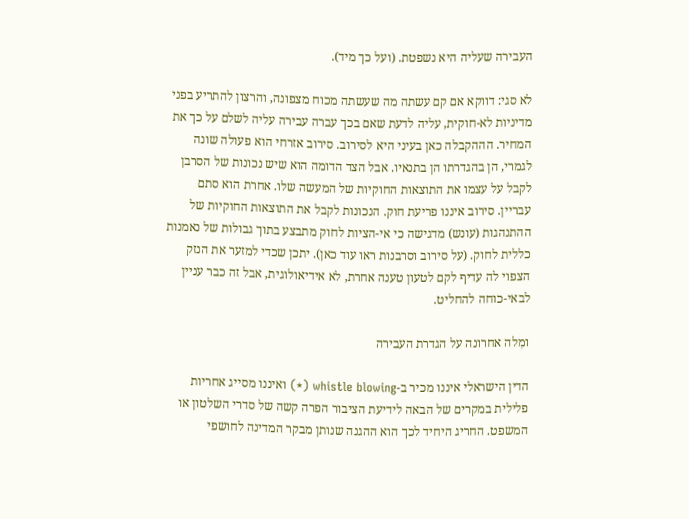העבירה שעליה היא נשפטת. (ועל כך מיד).

לא סגי: דווקא אם קם עשתה מה שעשתה מכוח מצפונה, והרצון להתריע בפני מדיניות לא-חוקית, עליה לדעת שאם בכך עברה עבירה עליה לשלם על כך את המחיר. הההקבלה כאן בעיני היא לסירוב. סירוב אזרחי הוא פעולה שונה לגמרי, הן בהגדרתו הן בתנאיו. אבל הצד הדומה הוא שיש נכונות של הסרבן לקבל על עצמו את התוצאות החוקיות של המעשה שלו. אחרת הוא סתם עבריין. סירוב איננו פריעת חוק. הנכונות לקבל את התוצאות החוקיות של ההתנהגות (עונש) מדגישה כי אי-הציות לחוק מתבצע בתוך גבולות של נאמנות כללית לחוק. (על סירוב וסרבנות ראו עוד כאן). יתכן שכדי למזער את הנזק הצפוי לה עדיף לקם לטעון טענה אחרת, לא אידיאולוגית, אבל זה כבר עניין לבאי-כוחה להחליט.

ומִלה אחרונה על הגדרת העבירה

הדין הישראלי איננו מכיר ב-whistle blowing (*) ואיננו מסייג אחריות פלילית במקרים של הבאה לידיעת הציבור הפרה קשה של סדרי השלטון או המשפט. החריג היחיד לכך הוא ההגנה שנותן מבקר המדינה לחושפי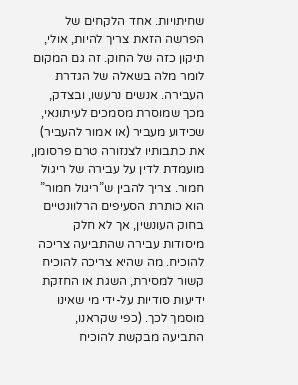שחיתויות. אחד הלקחים של הפרשה הזאת צריך להיות, אולי, תיקון כזה של החוק. זה גם המקום לומר מלה בשאלה של הגדרת העבירה. אנשים נרעשו, ובצדק, מכך שמוסרת מסמכים לעיתונאי, שכידוע מעביר (או אמור להעביר) את כתבותיו לצנזורה טרם פרסומן, מועמדת לדין על עבירה של ריגול חמור. צריך להבין ש”ריגול חמור” הוא כותרת הסעיפים הרלוונטיים בחוק העונשין, אך לא חלק מיסודות עבירה שהתביעה צריכה להוכיח. מה שהיא צריכה להוכיח קשור למסירת, השגת או החזקת ידיעות סודיות על-ידי מי שאינו מוסמך לכך. (כפי שקראנו, התביעה מבקשת להוכיח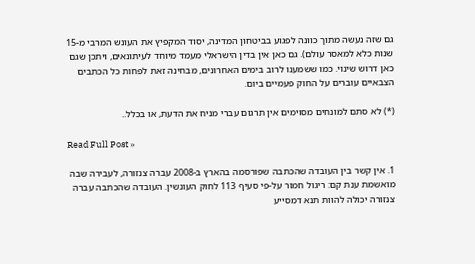גם שזה נעשה מתוך כוונה לפגוע בביטחון המדינה, יסוד המקפיץ את העונש המרבי מ-15 שנות כלא למאסר עולם). גם כאן אין בדין הישראלי מעמד מיוחד לעיתונאים, ויתכן שגם כאן דרוש שינוי. כמו ששמענו לרוב בימים האחרונים, מבחינה זאת לפחות כל הכתבים הצבאיים עוברים על החוק פעמיים ביום.

(*) לא סתם למונחים מסוימים אין תרגום עברי מניח את הדעת, או בכלל..

Read Full Post »

1. אין קשר בין העובדה שהכתבה שפורסמה בהארץ ב-2008 עברה צנזורה, לעבירה שבה מואשמת ענת קם: ריגול חמור על-פי סעיף 113 לחוק העונשין. העובדה שהכתבה עברה צנזורה יכולה להוות תנא דמסייע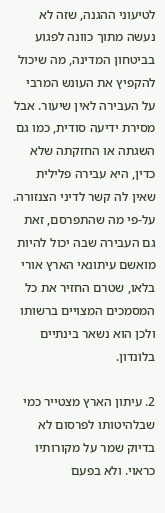לטיעוני ההגנה, שזה לא נעשה מתוך כוונה לפגוע בביטחון המדינה, מה שיכול להקפיץ את העונש המרבי על העבירה לאין שיעור. אבל מסירת ידיעה סודית, כמו גם השגתה או החזקתה שלא כדין, היא עבירה פלילית שאין לה קשר לדיני הצנזורה. על-פי מה שהתפרסם, זאת גם העבירה שבה יכול להיות מואשם עיתונאי הארץ אורי בלאו, שטרם החזיר את כל המסמכים המצויים ברשותו ולכן הוא נשאר בינתיים בלונדון.

2. עיתון הארץ מצטייר כמי שבלהיטותו לפרסום לא בדיוק שמר על מקורותיו כראוי. ולא בפעם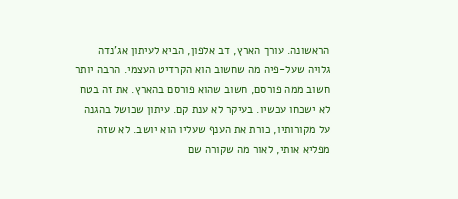הראשונה. עורך הארץ, דב אלפון, הביא לעיתון אג’נדה גלויה שעל-פיה מה שחשוב הוא הקרדיט העצמי. הרבה יותר חשוב ממה פורסם, חשוב שהוא פורסם בהארץ. את זה בטח לא ישכחו עכשיו. בעיקר לא ענת קם. עיתון שכושל בהגנה על מקורותיו, כורת את הענף שעליו הוא יושב. לא שזה מפליא אותי, לאור מה שקורה שם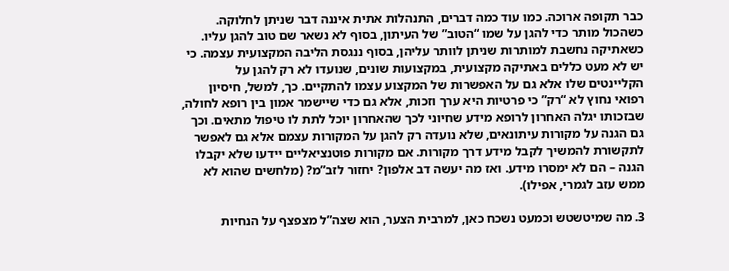כבר תקופה ארוכה. כמו עוד כמה דברים, התנהלות אתית איננה דבר שניתן לחלוקה. כשהכול מותר כדי להגן על שמו “הטוב” של העיתון, בסוף לא נשאר שם טוב להגן עליו. כשאתיקה נחשבת למותרות שניתן לוותר עליהן, בסוף ננגסת הליבה המקצועית עצמה. כי יש לא מעט כללים באתיקה מקצועית, במקצועות שונים, שנועדו לא רק להגן על הקליינטים שלו אלא גם על האפשרות של המקצוע עצמו להתקיים. כך, למשל, חיסיון רפואי נחוץ לא “רק” כי פרטיות היא ערך וזכות, אלא גם כדי שיישמר אמון בין רופא לחולה, שבזכותו יגלה האחרון לרופא מידע שחיוני לכך שהאחרון יוכל לתת לו טיפול מתאים. וכך גם הגנה על מקורות עיתונאים, שלא נועדה רק להגן על המקורות עצמם אלא גם לאפשר לתקשורת להמשיך לקבל מידע דרך מקורות. אם מקורות פוטנציאליים יידעו שלא יקבלו הגנה – הם לא ימסרו מידע. ואז מה יעשה דב אלפון? יחזור לזב”מ? (מלחשים שהוא לא ממש עזב לגמרי, אפילו).

3. מה שמיטשטש וכמעט נשכח כאן, למרבית הצער, הוא שצה”ל מצפצף על הנחיות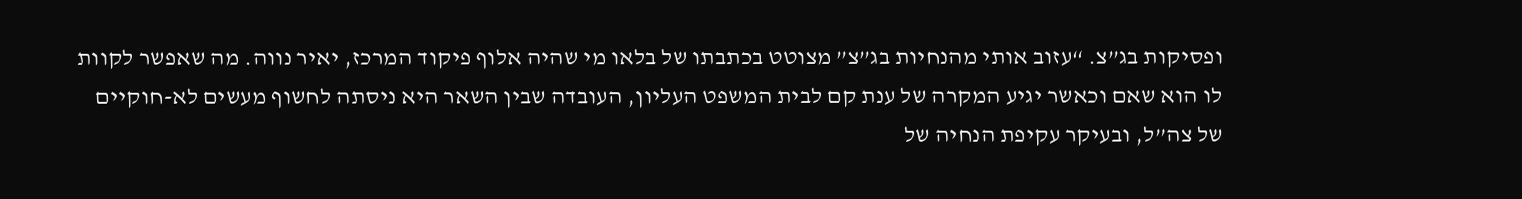ופסיקות בג”צ. “עזוב אותי מהנחיות בג”צ” מצוטט בכתבתו של בלאו מי שהיה אלוף פיקוד המרכז, יאיר נווה. מה שאפשר לקוות לו הוא שאם וכאשר יגיע המקרה של ענת קם לבית המשפט העליון, העובדה שבין השאר היא ניסתה לחשוף מעשים לא-חוקיים של צה”ל, ובעיקר עקיפת הנחיה של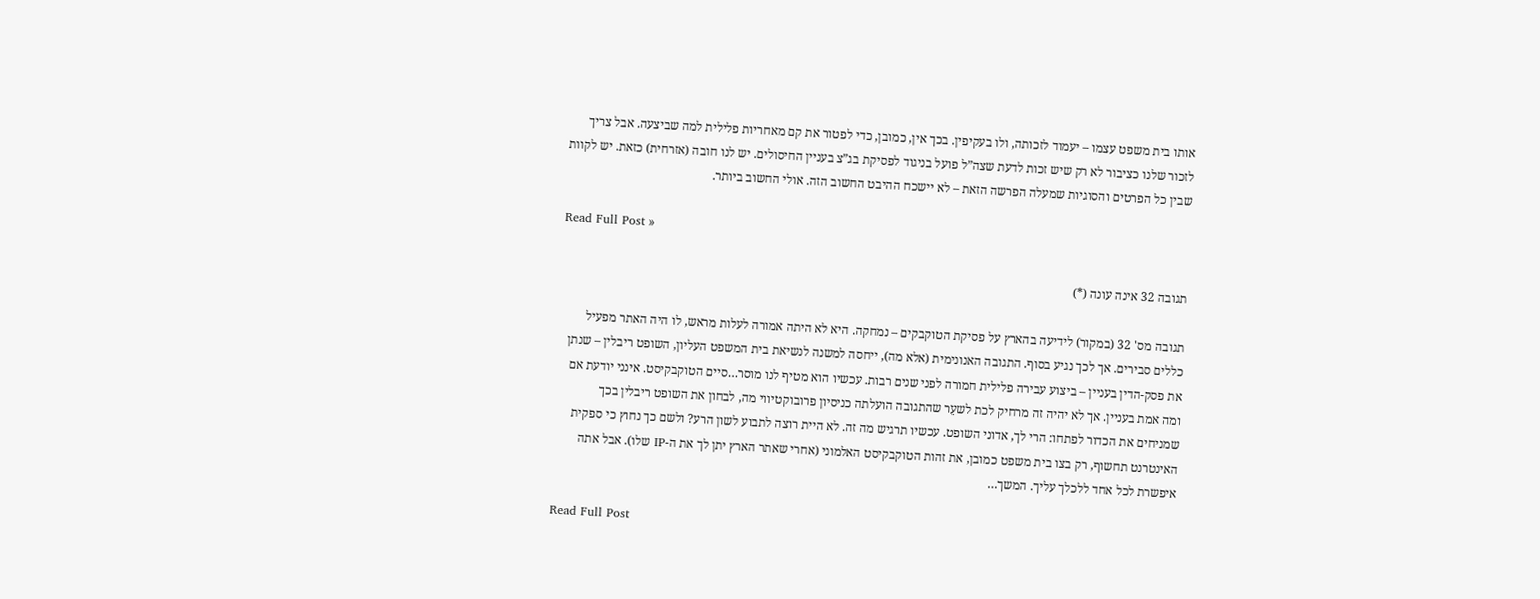אותו בית משפט עצמו – יעמוד לזכותה, ולו בעקיפין. בכך אין, כמובן, כדי לפטור את קם מאחריות פלילית למה שביצעה. אבל צריך לזכור שלנו כציבור לא רק שיש זכות לדעת שצה”ל פועל בניגוד לפסיקת בג”צ בעניין החיסולים. יש לנו חובה (אזרחית) כזאת. יש לקוות שבין כל הפרטים והסוגיות שמעלה הפרשה הזאת – לא יישכח ההיבט החשוב הזה. אולי החשוב ביותר.

Read Full Post »

תגובה 32 אינה עונה (*)

תגובה מס' 32 (במקור) לידיעה בהארץ על פסיקת הטוקבקים – נמחקה. היא לא היתה אמורה לעלות מראש, לו היה האתר מפעיל כללים סבירים. אך לכך נגיע בסוף. התגובה האנונימית (אלא מה), ייחסה למשנה לנשיאת בית המשפט העליון, השופט ריבלין – שנתן את פסק-הדין בעניין – ביצוע עבירה פלילית חמורה לפני שנים רבות. עכשיו הוא מטיף לנו מוסר…סיים הטוקבקיסט. אינני יודעת אם ומה אמת בעניין. אך לא יהיה זה מרחיק לכת לשעֵר שהתגובה הועלתה כניסיון פרובוקטיווי מה, לבחון את השופט ריבלין בכך שמניחים את הכדור לפתחו: הרי לך, אדוני השופט. עכשיו תרגיש מה זה. לא היית רוצה לתבוע לשון הרע? ולשם כך נחוץ כי ספקית האינטרנט תחשוף, רק בצו בית משפט כמובן, את זהות הטוקבקיסט האלמוני (אחרי שאתר הארץ יתן לך את ה-IP שלו). אבל אתה איפשרת לכל אחד ללכלך עליך. המשך…

Read Full Post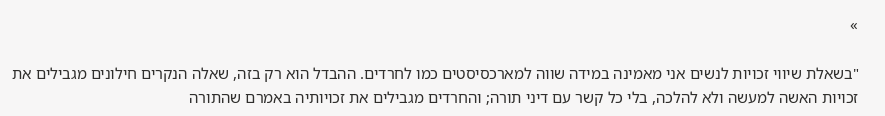»

"בשאלת שיווי זכויות לנשים אני מאמינה במידה שווה למארכסיסטים כמו לחרדים. ההבדל הוא רק בזה, שאלה הנקרים חילונים מגבילים את זכויות האשה למעשה ולא להלכה, בלי כל קשר עם דיני תורה; והחרדים מגבילים את זכויותיה באמרם שהתורה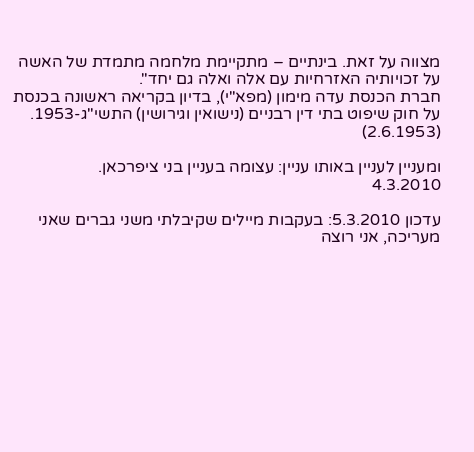מצווה על זאת. בינתיים – מתקיימת מלחמה מתמדת של האשה על זכויותיה האזרחיות עם אלה ואלה גם יחד".
חברת הכנסת עדה מימון (מפא"י), בדיון בקריאה ראשונה בכנסת על חוק שיפוט בתי דין רבניים (נישואין וגירושין) התשי"ג-1953. (2.6.1953)

ומעניין לעניין באותו עניין: עצומה בעניין בני ציפרכאן.
4.3.2010

עדכון 5.3.2010: בעקבות מיילים שקיבלתי משני גברים שאני מעריכה, אני רוצה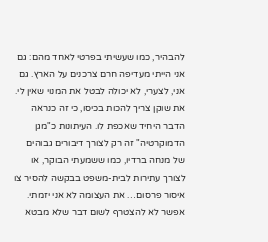להבהיר, כמו שעשיתי בפרטי לאחד מהם: גם אני הייתי מעדיפה חרם צרכנים על הארץ. גם אני, לצערי, לא יכולה לבטל את המנוי שאין לי. את שוקן צריך להכות בכיסו, כי זה כנראה הדבר היחיד שאכפת לו. העיתונות כ"מגן הדמוקרטיה" זה רק לצורך דיבורים גבוהים של מנחה ברדיו, כמו ששמעתי הבוקר, או לצורך עתירות לבית-משפט בבקשה להסיר צו איסור פרסום… את העצומה לא אני יזמתי. אפשר לא להצטרף לשום דבר שלא מבטא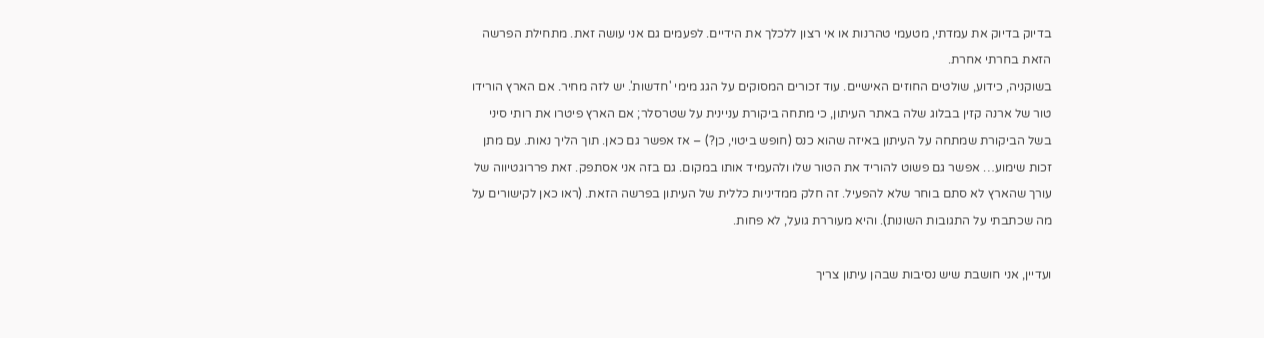בדיוק בדיוק את עמדתי, מטעמי טהרנות או אי רצון ללכלך את הידיים. לפעמים גם אני עושה זאת. מתחילת הפרשה הזאת בחרתי אחרת.
בשוקניה, כידוע, שולטים החוזים האישיים. עוד זכורים המסוקים על הגג מימי 'חדשות'. יש לזה מחיר. אם הארץ הורידו טור של ארנה קזין בבלוג שלה באתר העיתון, כי מתחה ביקורת עניינית על שטרסלר; אם הארץ פיטרו את רותי סיני בשל הביקורת שמתחה על העיתון באיזה שהוא כנס (חופש ביטוי, כן?) – אז אפשר גם כאן. תוך הליך נאות. עם מתן זכות שימוע… אפשר גם פשוט להוריד את הטור שלו ולהעמיד אותו במקום. גם בזה אני אסתפק. זאת פררוגטיווה של עורך שהארץ לא סתם בוחר שלא להפעיל. זה חלק ממדיניות כללית של העיתון בפרשה הזאת. (ראו כאן לקישורים על מה שכתבתי על התגובות השונות). והיא מעוררת גועל, לא פחות.

ועדיין, אני חושבת שיש נסיבות שבהן עיתון צריך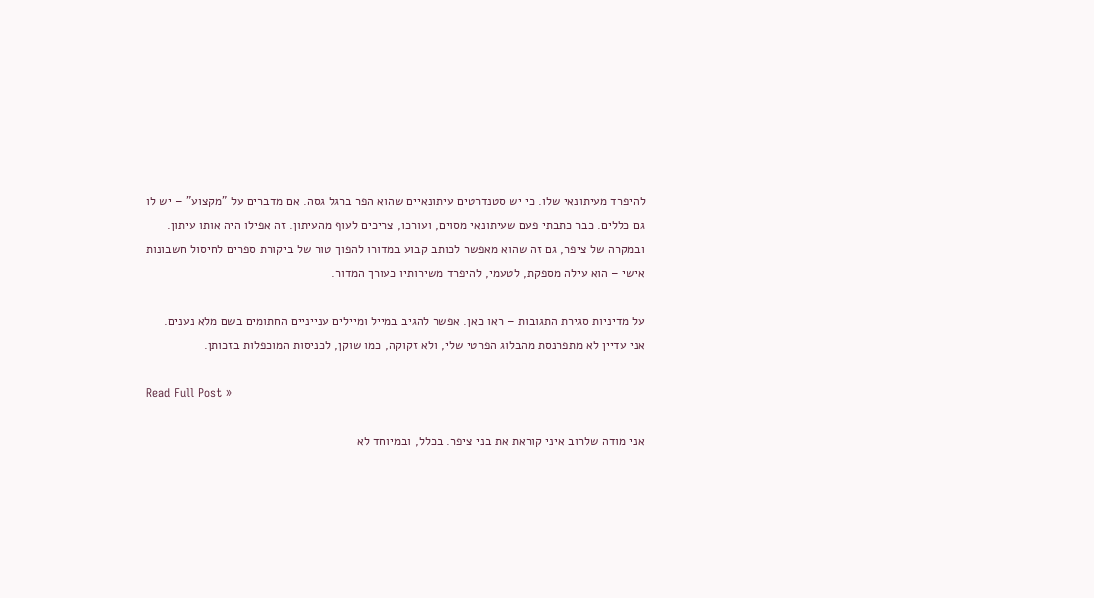להיפרד מעיתונאי שלו. כי יש סטנדרטים עיתונאיים שהוא הפר ברגל גסה. אם מדברים על "מקצוע" – יש לו גם כללים. כבר כתבתי פעם שעיתונאי מסוים, ועורכו, צריכים לעוף מהעיתון. זה אפילו היה אותו עיתון. ובמקרה של ציפר, גם זה שהוא מאפשר לכותב קבוע במדורו להפוך טור של ביקורת ספרים לחיסול חשבונות אישי – הוא עילה מספקת, לטעמי, להיפרד משירותיו כעורך המדור.

על מדיניות סגירת התגובות – ראו כאן. אפשר להגיב במייל ומיילים ענייניים החתומים בשם מלא נענים.
אני עדיין לא מתפרנסת מהבלוג הפרטי שלי, ולא זקוקה, כמו שוקן, לכניסות המוכפלות בזכותן.

Read Full Post »

אני מודה שלרוב איני קוראת את בני ציפר. בכלל, ובמיוחד לא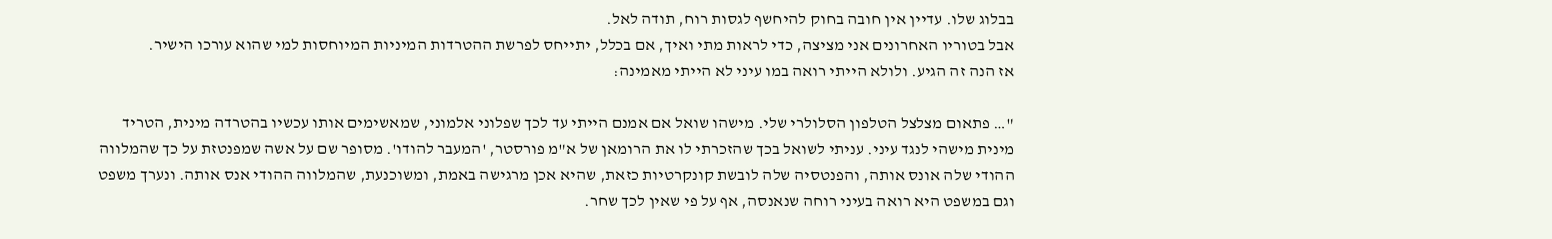בבלוג שלו. עדיין אין חובה בחוק להיחשף לגסות רוח, תודה לאל.
אבל בטוריו האחרונים אני מציצה, כדי לראות מתי ואיך, אם בכלל, יתייחס לפרשת ההטרדות המיניות המיוחסות למי שהוא עורכו הישיר.
אז הנה זה הגיע. ולולא הייתי רואה במו עיני לא הייתי מאמינה:

"… פתאום מצלצל הטלפון הסלולרי שלי. מישהו שואל אם אמנם הייתי עד לכך שפלוני אלמוני, שמאשימים אותו עכשיו בהטרדה מינית, הטריד מינית מישהי לנגד עיני. עניתי לשואל בכך שהזכרתי לו את הרומאן של א"מ פורסטר, 'המעבר להודו'. מסופר שם על אשה שמפנטזת על כך שהמלווה ההודי שלה אונס אותה, והפנטסיה שלה לובשת קונקרטיות כזאת, שהיא אכן מרגישה באמת, ומשוכנעת, שהמלווה ההודי אנס אותה. ונערך משפט וגם במשפט היא רואה בעיני רוחה שנאנסה, אף על פי שאין לכך שחר.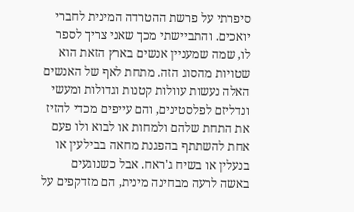סיפרתי על פרשת ההטרדה המינית לחברי יואכים. והתביישתי מכך שאני צריך לספר לו, שמה שמעניין אנשים בארץ הזאת הוא שטויות מהסוג הזה. מתחת לאף של האנשים האלה נעשות עוולות קטנות וגדולות ומעשי ונדליזם לפלסטינים, והם עייפים מכדי להזיז את התחת שלהם ולמחות או לבוא ולו פעם אחת להשתתף בהפגנת מחאה בבילעין או בנעלין או בשיח ג'ראח. אבל כשנוגעים באשה לרעה מבחינה מינית, הם מזדקפים על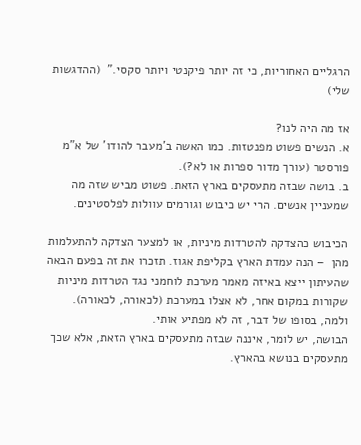הרגליים האחוריות, כי זה יותר פיקנטי ויותר סקסי."  (ההדגשות שלי)

אז מה היה לנו?
א. הנשים פשוט מפנטזות. כמו האשה ב'מעבר להודו' של א"מ פורסטר (עורך מדור ספרות או לא?).
ב. בושה שבזה מתעסקים בארץ הזאת. פשוט מביש שזה מה שמעניין אנשים. הרי יש כיבוש וגורמים עוולות לפלסטינים.

הכיבוש כהצדקה להטרדות מיניות, או למצער הצדקה להתעלמות מהן  – הנה עמדת הארץ בקליפת אגוז. תזכרו את זה בפעם הבאה שהעיתון ייצא באיזה מאמר מערכת לוחמני נגד הטרדות מיניות שקורות במקום אחר, לא אצלו במערכת (לכאורה, לכאורה).  ולמה, בסופו של דבר, זה לא מפתיע אותי.
הבושה, יש לומר, איננה שבזה מתעסקים בארץ הזאת, אלא שכך מתעסקים בנושא בהארץ.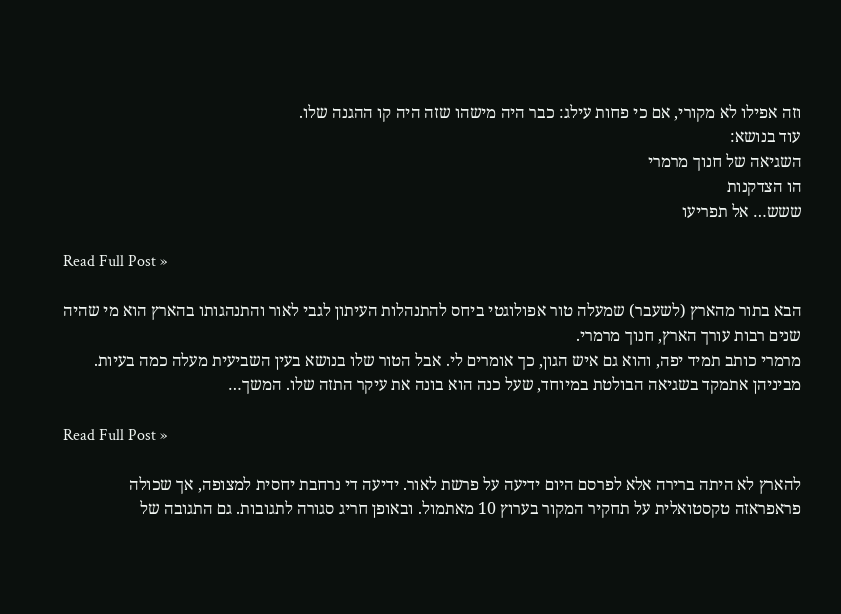וזה אפילו לא מקורי, אם כי פחות עילג: כבר היה מישהו שזה היה קו ההגנה שלו.
עוד בנושא:
השגיאה של חנוך מרמרי
הו הצדקנות
ששש… אל תפריעו

Read Full Post »

הבא בתור מהארץ (לשעבר) שמעלה טור אפולוגטי ביחס להתנהלות העיתון לגבי לאור והתנהגותו בהארץ הוא מי שהיה שנים רבות עורך הארץ, חנוך מרמרי.
מרמרי כותב תמיד יפה, והוא גם איש הגון, כך אומרים לי. אבל הטור שלו בנושא בעין השביעית מעלה כמה בעיות. מביניהן אתמקד בשגיאה הבולטת במיוחד, שעל כנה הוא בונה את עיקר התזה שלו. המשך…

Read Full Post »

להארץ לא היתה ברירה אלא לפרסם היום ידיעה על פרשת לאור. ידיעה די נרחבת יחסית למצופה, אך שכולה פראפראזה טקסטואלית על תחקיר המקור בערוץ 10 מאתמול. ובאופן חריג סגורה לתגובות. גם התגובה של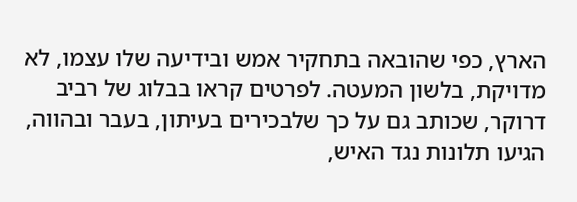הארץ, כפי שהובאה בתחקיר אמש ובידיעה שלו עצמו, לא מדויקת, בלשון המעטה. לפרטים קראו בבלוג של רביב דרוקר, שכותב גם על כך שלבכירים בעיתון, בעבר ובהווה, הגיעו תלונות נגד האיש,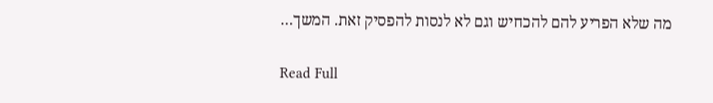מה שלא הפריע להם להכחיש וגם לא לנסות להפסיק זאת. המשך…

Read Full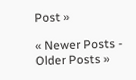Post »

« Newer Posts - Older Posts »